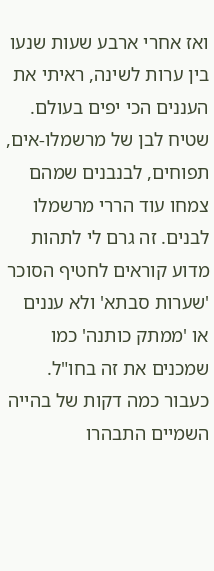ואז אחרי ארבע שעות שנעו בין ערות לשינה, ראיתי את העננים הכי יפים בעולם. שטיח לבן של מרשמלו-אים, תפוחים, לבנבנים שמהם צמחו עוד הררי מרשמלו לבנים. זה גרם לי לתהות מדוע קוראים לחטיף הסוכר 'שערות סבתא' ולא עננים או 'ממתק כותנה' כמו שמכנים את זה בחו"ל. כעבור כמה דקות של בהייה השמיים התבהרו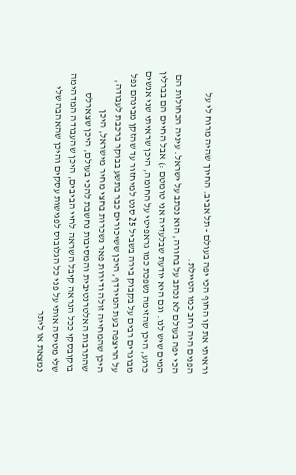וראיתי את קו החוף הכי יפה בעולם - תל אביב. החיוך שהיה מרוח לי על הפנים היה רחב כמו הטיילת.
הכי יפה בעולם לא נכתב על בחורה, הוא נכתב על ישראל. עיניה הכחולות הם המים שיש לנו. וגם היא יודעת שבלעדיה אני טומטם :) אבל החיים הם בברלין כרגע, היכן שהזימה נשפכת כמו גראפיטי על החומה, היכן שראיתי שני אנשים מבוגרים רבים על בקבוק בירה בשביל 25 סנט למיחזור עד שהזקן מבינהם נפל על הריצפה בעת המירדף, היכן ששיכורים כבר בתשע בבוקר ברכבת לעבודה, היכן שהמחייה זולה ודירות פאר נשכרות בחצי מחיר מישראל, היכן שהתרבות האלטרנטיבית והמסיבות נחשבת להכי בעולם, היכן שצארלס בוקובסקי ככל הנראה קיבל השראה לחיי הביבים, היכן שהעבודה המדהימה שלי מטיסה אותי על פני כל הגלובוס לפגישות עסקים והיכן שהאהבה שלי נמצאת או ליתר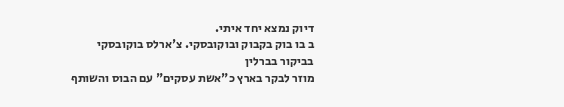דיוק נמצא יחד איתי.
ב בו בוק בקבוק ובוקובסקי. צ'ארלס בוקובסקי בביקור בברלין
מוזר לבקר בארץ כ"אשת עסקים" עם הבוס והשותף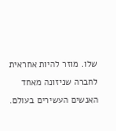שלו. מוזר להיות אחראית לחברה שניזונה מאחד האנשים העשירים בעולם.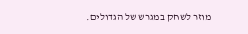מוזר לשחק במגרש של הגדולים.